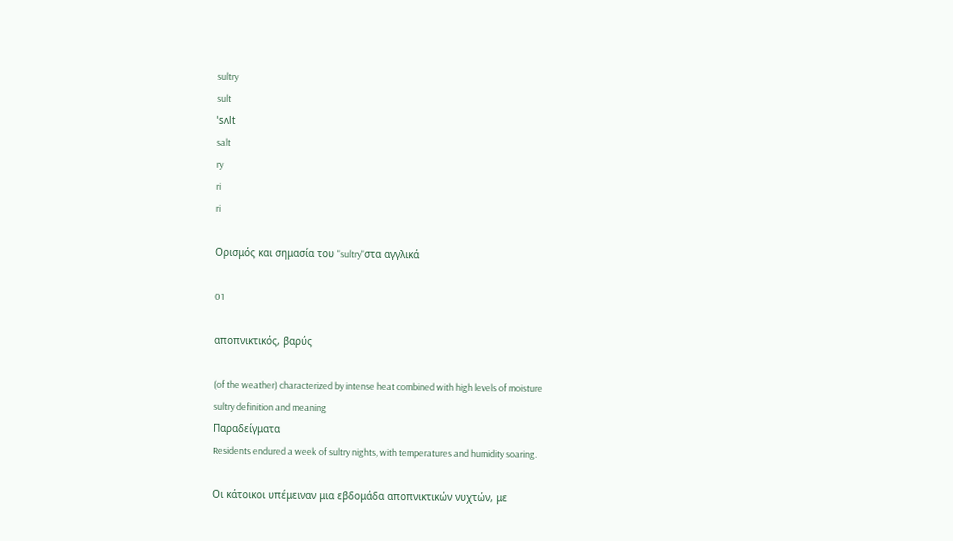sultry
sult
ˈsʌlt
salt
ry
ri
ri

Ορισμός και σημασία του "sultry"στα αγγλικά

01

αποπνικτικός, βαρύς

(of the weather) characterized by intense heat combined with high levels of moisture
sultry definition and meaning
Παραδείγματα
Residents endured a week of sultry nights, with temperatures and humidity soaring.

Οι κάτοικοι υπέμειναν μια εβδομάδα αποπνικτικών νυχτών, με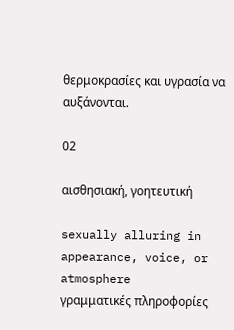θερμοκρασίες και υγρασία να αυξάνονται.

02

αισθησιακή, γοητευτική

sexually alluring in appearance, voice, or atmosphere
γραμματικές πληροφορίες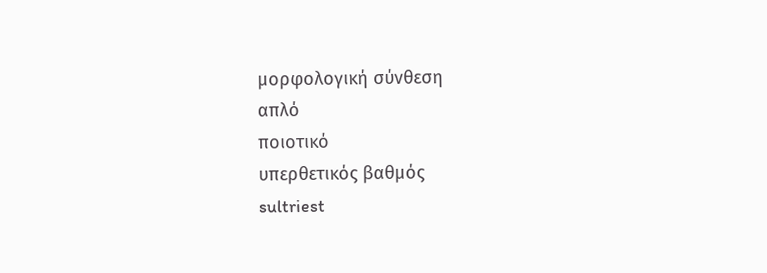μορφολογική σύνθεση
απλό
ποιοτικό
υπερθετικός βαθμός
sultriest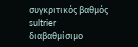συγκριτικός βαθμός
sultrier
διαβαθμίσιμο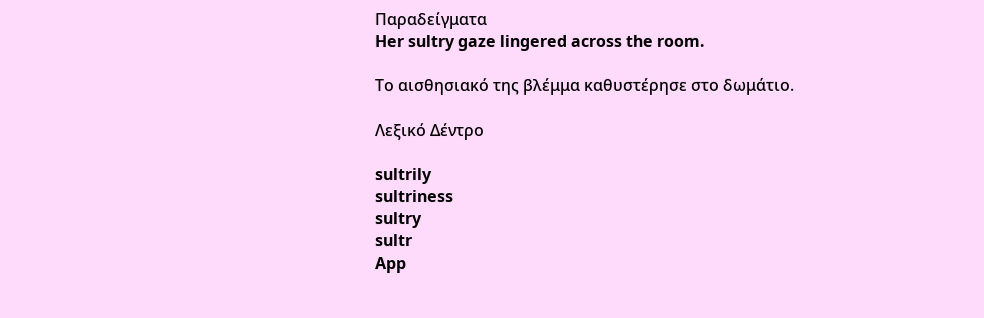Παραδείγματα
Her sultry gaze lingered across the room.

Το αισθησιακό της βλέμμα καθυστέρησε στο δωμάτιο.

Λεξικό Δέντρο

sultrily
sultriness
sultry
sultr
App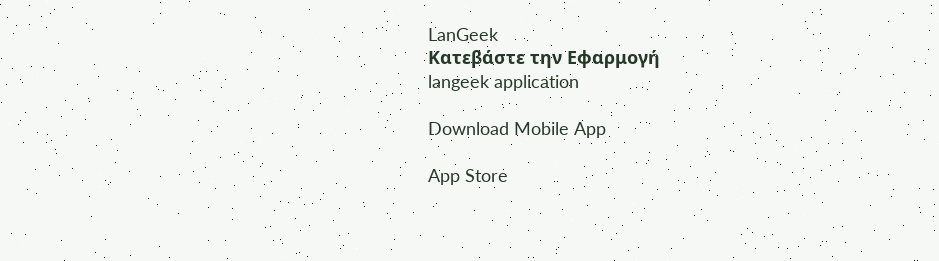LanGeek
Κατεβάστε την Εφαρμογή
langeek application

Download Mobile App

App Store